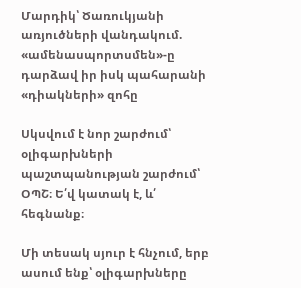Մարդիկ՝ Ծառուկյանի առյուծների վանդակում. «ամենասպորտսմեն»-ը դարձավ իր իսկ պահարանի «դիակների» զոհը

Սկսվում է նոր շարժում՝ օլիգարխների պաշտպանության շարժում՝ ՕՊՇ։ Ե՛վ կատակ է, և՛ հեգնանք։

Մի տեսակ սյուր է հնչում, երբ ասում ենք՝ օլիգարխները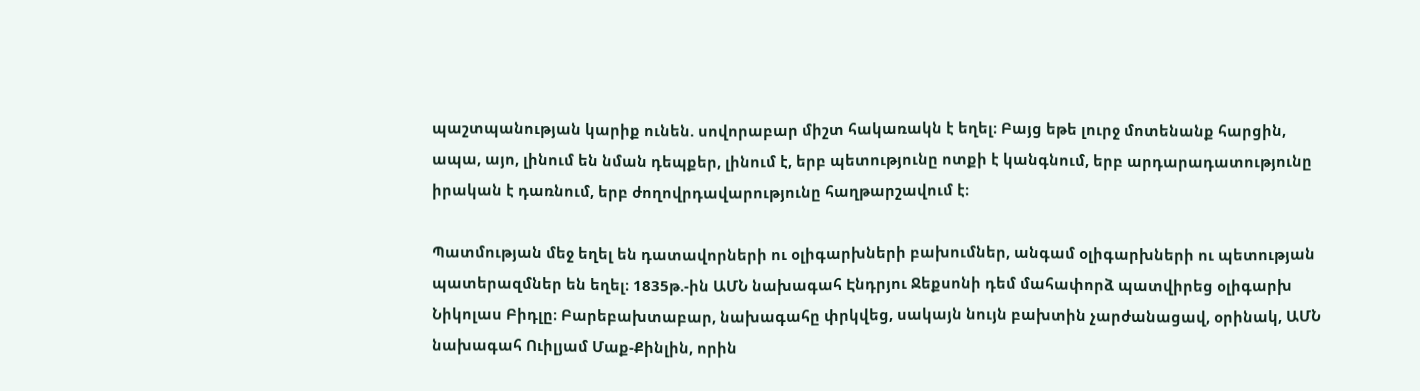պաշտպանության կարիք ունեն. սովորաբար միշտ հակառակն է եղել։ Բայց եթե լուրջ մոտենանք հարցին, ապա, այո, լինում են նման դեպքեր, լինում է, երբ պետությունը ոտքի է կանգնում, երբ արդարադատությունը իրական է դառնում, երբ ժողովրդավարությունը հաղթարշավում է։

Պատմության մեջ եղել են դատավորների ու օլիգարխների բախումներ, անգամ օլիգարխների ու պետության պատերազմներ են եղել։ 1835թ.-ին ԱՄՆ նախագահ Էնդրյու Ջեքսոնի դեմ մահափորձ պատվիրեց օլիգարխ Նիկոլաս Բիդլը։ Բարեբախտաբար, նախագահը փրկվեց, սակայն նույն բախտին չարժանացավ, օրինակ, ԱՄՆ նախագահ Ուիլյամ Մաք-Քինլին, որին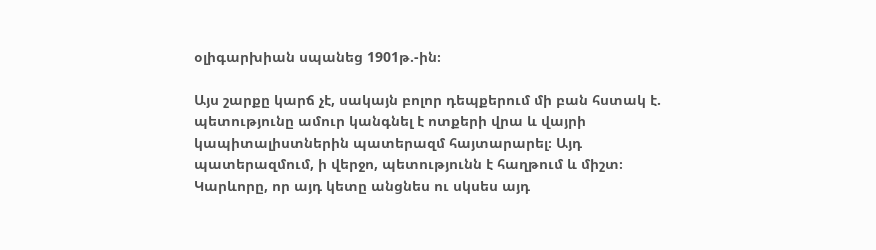օլիգարխիան սպանեց 1901թ.-ին։

Այս շարքը կարճ չէ, սակայն բոլոր դեպքերում մի բան հստակ է. պետությունը ամուր կանգնել է ոտքերի վրա և վայրի կապիտալիստներին պատերազմ հայտարարել։ Այդ պատերազմում, ի վերջո, պետությունն է հաղթում և միշտ։ Կարևորը, որ այդ կետը անցնես ու սկսես այդ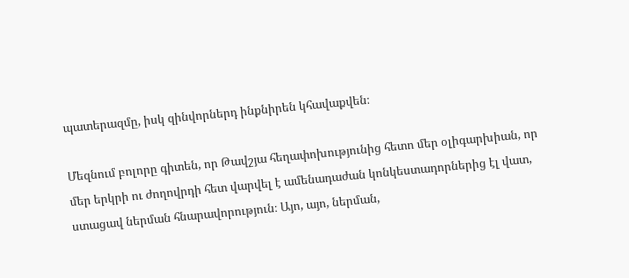պատերազմը, իսկ զինվորներդ ինքնիրեն կհավաքվեն։

Մեզնում բոլորը գիտեն, որ Թավշյա հեղափոխությունից հետո մեր օլիգարխիան, որ մեր երկրի ու ժողովրդի հետ վարվել է ամենադաժան կոնկեստադորներից էլ վատ, ստացավ ներման հնարավորություն։ Այո, այո, ներման,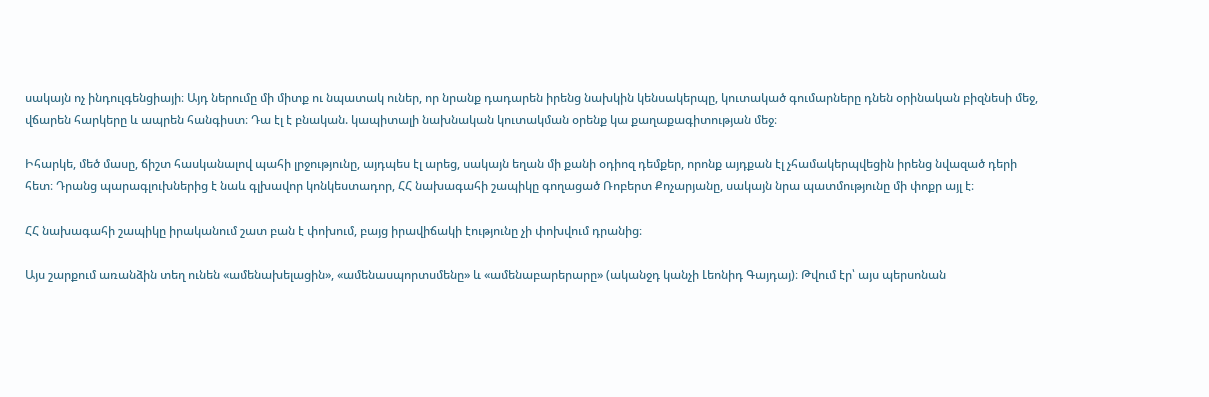սակայն ոչ ինդուլգենցիայի։ Այդ ներումը մի միտք ու նպատակ ուներ, որ նրանք դադարեն իրենց նախկին կենսակերպը, կուտակած գումարները դնեն օրինական բիզնեսի մեջ, վճարեն հարկերը և ապրեն հանգիստ։ Դա էլ է բնական. կապիտալի նախնական կուտակման օրենք կա քաղաքագիտության մեջ։

Իհարկե, մեծ մասը, ճիշտ հասկանալով պահի լրջությունը, այդպես էլ արեց, սակայն եղան մի քանի օդիոզ դեմքեր, որոնք այդքան էլ չհամակերպվեցին իրենց նվազած դերի հետ։ Դրանց պարագլուխներից է նաև գլխավոր կոնկեստադոր, ՀՀ նախագահի շապիկը գողացած Ռոբերտ Քոչարյանը, սակայն նրա պատմությունը մի փոքր այլ է։

ՀՀ նախագահի շապիկը իրականում շատ բան է փոխում, բայց իրավիճակի էությունը չի փոխվում դրանից։

Այս շարքում առանձին տեղ ունեն «ամենախելացին», «ամենասպորտսմենը» և «ամենաբարերարը» (ականջդ կանչի Լեոնիդ Գայդայ)։ Թվում էր՝ այս պերսոնան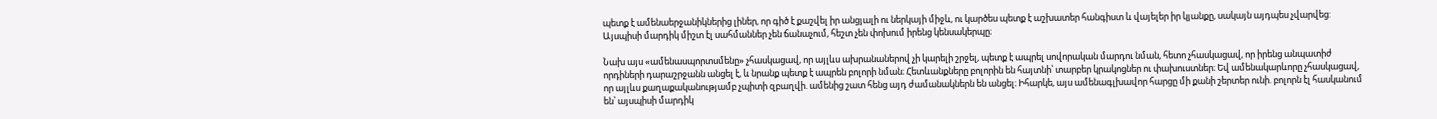պետք է ամենաերջանիկներից լիներ, որ գիծ է քաշվել իր անցյալի ու ներկայի միջև, ու կարծես պետք է աշխատեր հանգիստ և վայելեր իր կյանքը, սակայն այդպես չվարվեց: Այսպիսի մարդիկ միշտ էլ սահմաններ չեն ճանաչում, հեշտ չեն փոխում իրենց կենսակերպը։

Նախ այս «ամենասպորտսմենը» չհասկացավ, որ այլևս ախրանաներով չի կարելի շրջել, պետք է ապրել սովորական մարդու նման, հետո չհասկացավ, որ իրենց անպատիժ որդիների դարաշրջանն անցել է, և նրանք պետք է ապրեն բոլորի նման։ Հետևանքները բոլորին են հայտնի՝ տարբեր կրակոցներ ու փախուստներ։ Եվ ամենակարևորը չհասկացավ, որ այլևս քաղաքականությամբ չպիտի զբաղվի. ամենից շատ հենց այդ ժամանակներն են անցել։ Իհարկե, այս ամենագլխավոր հարցը մի քանի շերտեր ունի. բոլորն էլ հասկանում են՝ այսպիսի մարդիկ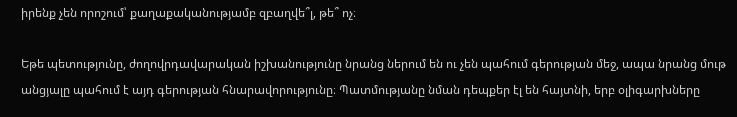իրենք չեն որոշում՝ քաղաքականությամբ զբաղվե՞լ, թե՞ ոչ։

Եթե պետությունը, ժողովրդավարական իշխանությունը նրանց ներում են ու չեն պահում գերության մեջ, ապա նրանց մութ անցյալը պահում է այդ գերության հնարավորությունը։ Պատմությանը նման դեպքեր էլ են հայտնի, երբ օլիգարխները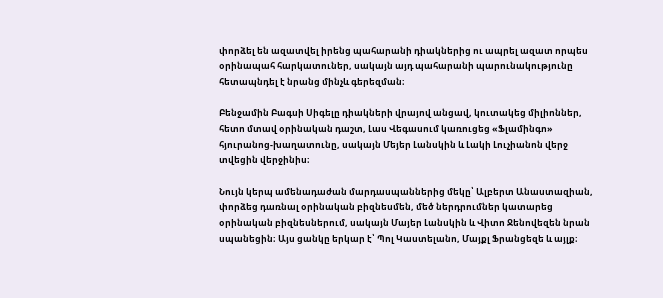փորձել են ազատվել իրենց պահարանի դիակներից ու ապրել ազատ որպես օրինապահ հարկատուներ, սակայն այդ պահարանի պարունակությունը հետապնդել է նրանց մինչև գերեզման։

Բենջամին Բագսի Սիգելը դիակների վրայով անցավ, կուտակեց միլիոններ, հետո մտավ օրինական դաշտ, Լաս Վեգասում կառուցեց «Ֆլամինգո» հյուրանոց-խաղատունը, սակայն Մեյեր Լանսկին և Լակի Լուչիանոն վերջ տվեցին վերջինիս։

Նույն կերպ ամենադաժան մարդասպաններից մեկը՝ Ալբերտ Անաստազիան, փորձեց դառնալ օրինական բիզնեսմեն, մեծ ներդրումներ կատարեց օրինական բիզնեսներում, սակայն Մայեր Լանսկին և Վիտո Ջենովեզեն նրան սպանեցին։ Այս ցանկը երկար է՝ Պոլ Կաստելանո, Մայքլ Ֆրանցեզե և այլք։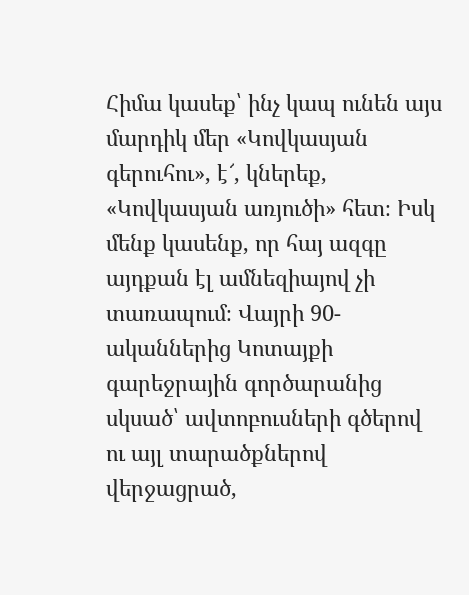Հիմա կասեք՝ ինչ կապ ունեն այս մարդիկ մեր «Կովկասյան գերուհու», է՜, կներեք, «Կովկասյան առյուծի» հետ։ Իսկ մենք կասենք, որ հայ ազգը այդքան էլ ամնեզիայով չի տառապում։ Վայրի 90-ականներից Կոտայքի գարեջրային գործարանից սկսած՝ ավտոբուսների գծերով ու այլ տարածքներով վերջացրած,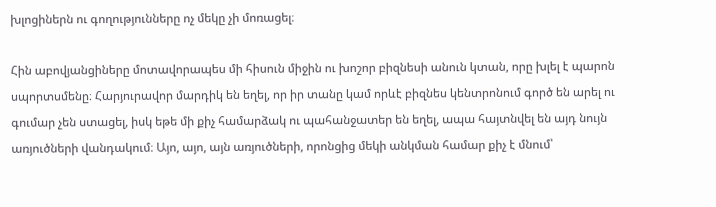խլոցիներն ու գողությունները ոչ մեկը չի մոռացել։

Հին աբովյանցիները մոտավորապես մի հիսուն միջին ու խոշոր բիզնեսի անուն կտան, որը խլել է պարոն սպորտսմենը։ Հարյուրավոր մարդիկ են եղել, որ իր տանը կամ որևէ բիզնես կենտրոնում գործ են արել ու գումար չեն ստացել, իսկ եթե մի քիչ համարձակ ու պահանջատեր են եղել, ապա հայտնվել են այդ նույն առյուծների վանդակում։ Այո, այո, այն առյուծների, որոնցից մեկի անկման համար քիչ է մնում՝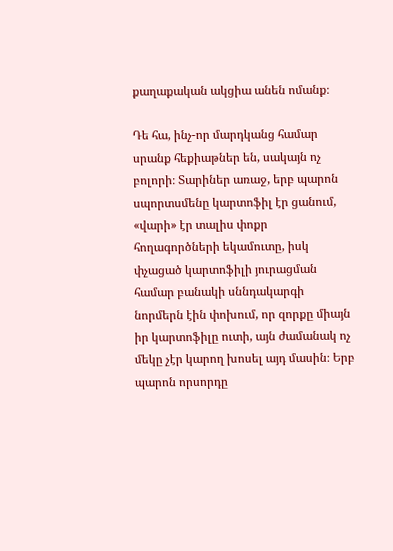քաղաքական ակցիա անեն ոմանք։

Դե հա, ինչ-որ մարդկանց համար սրանք հեքիաթներ են, սակայն ոչ բոլորի։ Տարիներ առաջ, երբ պարոն սպորտսմենը կարտոֆիլ էր ցանում, «վարի» էր տալիս փոքր հողագործների եկամուտը, իսկ փչացած կարտոֆիլի յուրացման համար բանակի սննդակարգի նորմերն էին փոխում, որ զորքը միայն իր կարտոֆիլը ուտի, այն ժամանակ ոչ մեկը չէր կարող խոսել այդ մասին։ Երբ պարոն որսորդը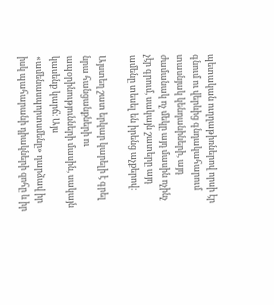պետական ուղղաթիռներով որսի էր գնում ու վերևից գնդակահարում տասնյակ կենդանիների, այդ ժամանակ ոչ մեկը այդ մասին ոչինչ չէր գրում, սակայն շատերը այդ ամենը տեսել են իրենց աչքերով։

Այստեղ շատ երկար կարելի է գրել նրա հանցանքների ու ապօրինությունների մասին, սակայն կասենք կարճ։ Այս «ամենասպորտսմենը» դարձավ իր իսկ պահարանի դիակների զոհը և իր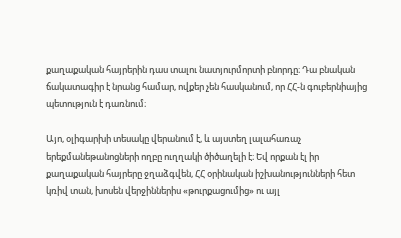քաղաքական հայրերին դաս տալու նատյուրմորտի բնորդը։ Դա բնական ճակատագիր է նրանց համար, ովքեր չեն հասկանում, որ ՀՀ-ն գուբերնիայից պետություն է դառնում։

Այո, օլիգարխի տեսակը վերանում է, և այստեղ լալահառաչ երեքմանեթանոցների ողբը ուղղակի ծիծաղելի է։ Եվ որքան էլ իր քաղաքական հայրերը ջղաձգվեն, ՀՀ օրինական իշխանությունների հետ կռիվ տան, խոսեն վերջիններիս «թուրքացումից» ու այլ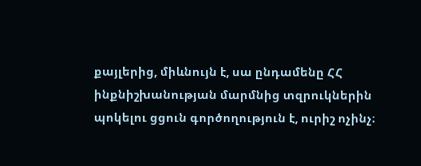քայլերից, միևնույն է, սա ընդամենը ՀՀ ինքնիշխանության մարմնից տզրուկներին պոկելու ցցուն գործողություն է, ուրիշ ոչինչ։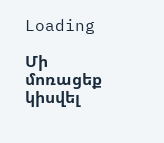Loading

Մի մոռացեք կիսվել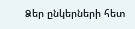Ձեր ընկերների հետ